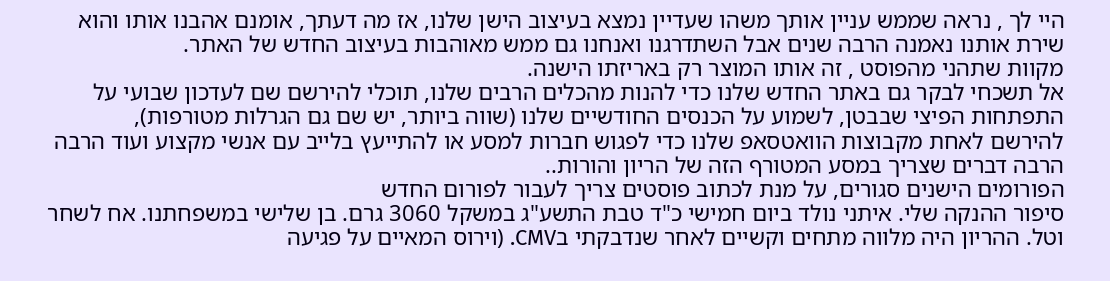היי לך , נראה שממש עניין אותך משהו שעדיין נמצא בעיצוב הישן שלנו, אז מה דעתך, אומנם אהבנו אותו והוא שירת אותנו נאמנה הרבה שנים אבל השתדרגנו ואנחנו גם ממש מאוהבות בעיצוב החדש של האתר.
מקוות שתהני מהפוסט , זה אותו המוצר רק באריזתו הישנה.
אל תשכחי לבקר גם באתר החדש שלנו כדי להנות מהכלים הרבים שלנו, תוכלי להירשם שם לעדכון שבועי על התפתחות הפיצי שבבטן, לשמוע על הכנסים החודשיים שלנו (שווה ביותר, יש שם גם הגרלות מטורפות),
להירשם לאחת מקבוצות הוואטסאפ שלנו כדי לפגוש חברות למסע או להתייעץ בלייב עם אנשי מקצוע ועוד הרבה הרבה דברים שצריך במסע המטורף הזה של הריון והורות..
הפורומים הישנים סגורים, על מנת לכתוב פוסטים צריך לעבור לפורום החדש
סיפור ההנקה שלי. איתני נולד ביום חמישי כ"ד טבת התשע"ג במשקל 3060 גרם. בן שלישי במשפחתנו. אח לשחר וטל. ההריון היה מלווה מתחים וקשיים לאחר שנדבקתי בCMV. (וירוס המאיים על פגיעה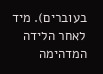בעוברים). מיד לאחר הלידה המדהימה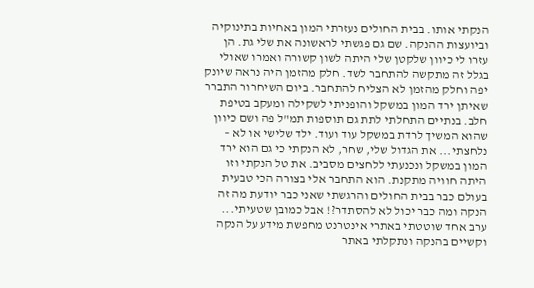הנקתי אותו. בבית החולים נעזרתי המון באחיות בתינוקיה וביועצות ההנקה. שם גם פגשתי לראשונה את שלי גת. הן עזרו לי כיוון שלקטן שלי היתה לשון קשורה ואמרו שאולי בגלל זה מתקשה להתחבר לשד. חלק מהזמן היה נראה שיונק יפה וחלק מהזמן לא הצליח להתחבר. ביום השיחרור התברר שאיתן ירד המון במשקל והופניתי לשקילה ומעקב בטיפת חלב. בנתיים התחלתי לתת גם תוספות תמ"ל פה ושם כיוון שהוא המשיך לרדת במשקל עוד ועוד. ילד שלישי או לא – נלחצתי... את הגדול שלי, שחר, לא הנקתי כי גם הוא ירד המון במשקל ונכנעתי ללחצים מסביב. את טל הנקתי וזו היתה חוויה מתקנת. הוא התחבר אלי בצורה הכי טבעית בעולם כבר בבית החולים והרגשתי שאני כבר יודעת מה זה הנקה ומה כבר יכול לא להסתדר?! אבל כמובן שטעיתי... ערב אחד שוטטתי באתרי אינטרנט מחפשת מידע על הנקה וקשיים בהנקה ונתקלתי באתר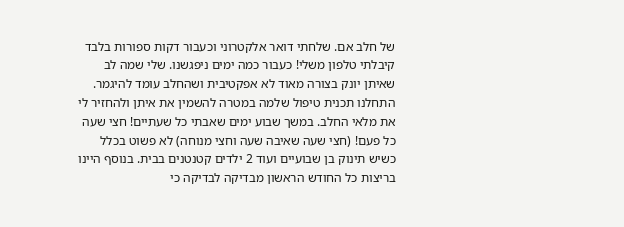של חלב אם. שלחתי דואר אלקטרוני וכעבור דקות ספורות בלבד קיבלתי טלפון משלי! כעבור כמה ימים ניפגשנו. שלי שמה לב שאיתן יונק בצורה מאוד לא אפקטיבית ושהחלב עומד להיגמר. התחלנו תכנית טיפול שלמה במטרה להשמין את איתן ולהחזיר לי את מלאי החלב. במשך שבוע ימים שאבתי כל שעתיים! חצי שעה כל פעם! (חצי שעה שאיבה שעה וחצי מנוחה) לא פשוט בכלל כשיש תינוק בן שבועיים ועוד 2 ילדים קטנטנים בבית. בנוסף היינו בריצות כל החודש הראשון מבדיקה לבדיקה כי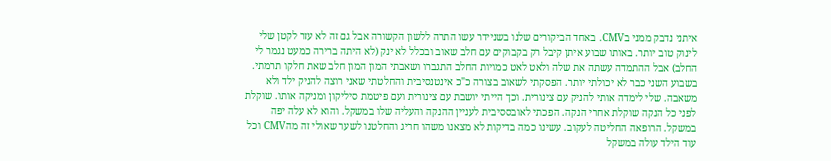איתני נדבק ממני בCMV. באחד הביקורים שלנו בשניידר עשו התרה ללשון הקשורה אבל גם זה לא עזר לקטן שלי לינוק טוב יותר. באותו שבוע איתן קיבל רק בקבוקים עם חלב שאוב ובכלל לא ינק (לא היתה ברירה כמעט נגמר לי החלב) אבל ההתמדה עשתה את שלה ולאט לאט כמויות החלב התגברו ושאבתי המון המון חלב שאת חלקו תרמתי. בשבוע השני כבר לא יכולתי יותר. הפסקתי לשאוב בצורה כ"כ אינטנסיבית והחלטתי שאני רוצה להניק ילד ולא משאבה. שלי לימדה אותי להניק עם צינורית. וכך הייתי יושבת עם צינורית ועם פיטמת סיליקון ומניקה אותו. שוקלת לפני כל הנקה שוקלת אחרי הנקה. הפכתי לאובססיבית לעניין ההנקה והעליה שלו במשקל. והוא לא עלה יפה במשקל. הרופאה החליטה לעקוב. עשינו כמה בדיקות לא מצאנו משהו חריג והחלטנו לשער שאולי זה מהCMV וכל עוד הילד עולה במשקל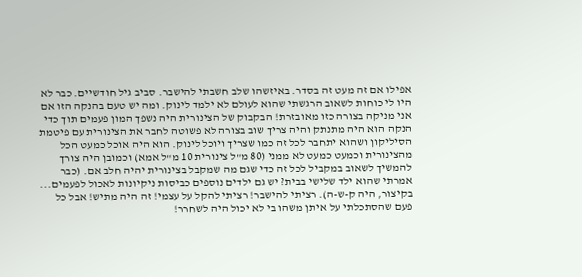אפילו אם זה מעט זה בסדר. באיזשהו שלב חשבתי להישבר. סביב גיל חודשיים. כבר לא היו לי כוחות לשאוב הרגשתי שהוא לעולם לא ילמד לינוק. ומה יש טעם בהנקה הזו אם אני מניקה בצורה כזו מאובזרת! הבקבוק של הצינורית היה נשפך המון פעמים תוך כדי הנקה הוא היה מתנתק והיה צריך שוב בצורה לא פשוטה לחבר את הצינורית עם פיטמת הסיליקון ושהוא יתחבר לכל זה כמו שצריך ויוכל לינוק. הוא היה אוכל כמעט הכל מהצינורית וכמעט כמעט לא ממני (80 מ"ל צינורית 10 מ"ל אמא) וכמובן היה צורך להמשיך לשאוב במקביל לכל זה כדי שגם מה שמקבל בצינורית יהיה חלב אם. (כבר אמרתי שהוא ילד שלישי בבית? יש גם ילדים נוספים כביסות ניקיונות לאכול לפעמים... בקיצור, היה ק-ש-ה). רציתי להישבר! רציתי להקל על עצמי! זה היה מתיש! אבל כל פעם שהסתכלתי על איתן משהו בי לא יכול היה לשחרר!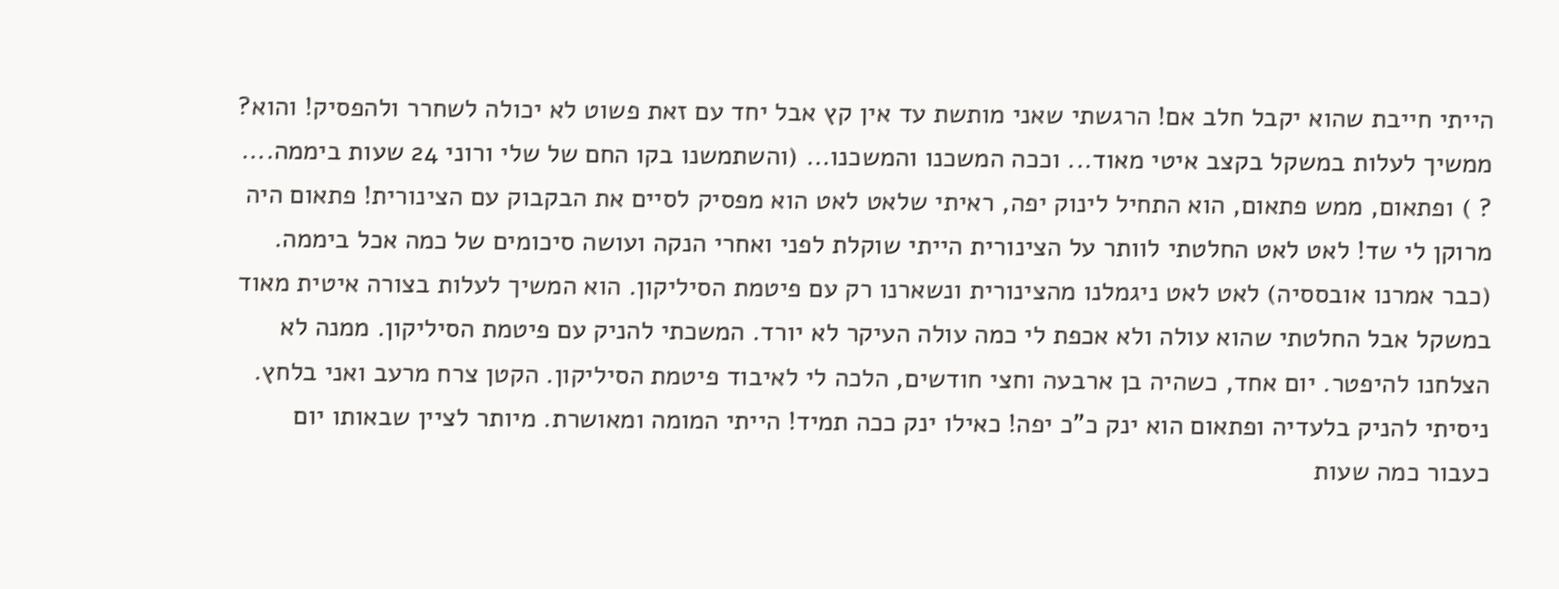הייתי חייבת שהוא יקבל חלב אם! הרגשתי שאני מותשת עד אין קץ אבל יחד עם זאת פשוט לא יכולה לשחרר ולהפסיק! והוא? ממשיך לעלות במשקל בקצב איטי מאוד... וככה המשכנו והמשכנו... (והשתמשנו בקו החם של שלי ורוני 24 שעות ביממה.... ? ) ופתאום, ממש פתאום, הוא התחיל לינוק יפה, ראיתי שלאט לאט הוא מפסיק לסיים את הבקבוק עם הצינורית! פתאום היה מרוקן לי שד! לאט לאט החלטתי לוותר על הצינורית הייתי שוקלת לפני ואחרי הנקה ועושה סיכומים של כמה אכל ביממה. (כבר אמרנו אובססיה) לאט לאט ניגמלנו מהצינורית ונשארנו רק עם פיטמת הסיליקון. הוא המשיך לעלות בצורה איטית מאוד במשקל אבל החלטתי שהוא עולה ולא אכפת לי כמה עולה העיקר לא יורד. המשכתי להניק עם פיטמת הסיליקון. ממנה לא הצלחנו להיפטר. יום אחד, כשהיה בן ארבעה וחצי חודשים, הלכה לי לאיבוד פיטמת הסיליקון. הקטן צרח מרעב ואני בלחץ. ניסיתי להניק בלעדיה ופתאום הוא ינק כ"כ יפה! כאילו ינק ככה תמיד! הייתי המומה ומאושרת. מיותר לציין שבאותו יום כעבור כמה שעות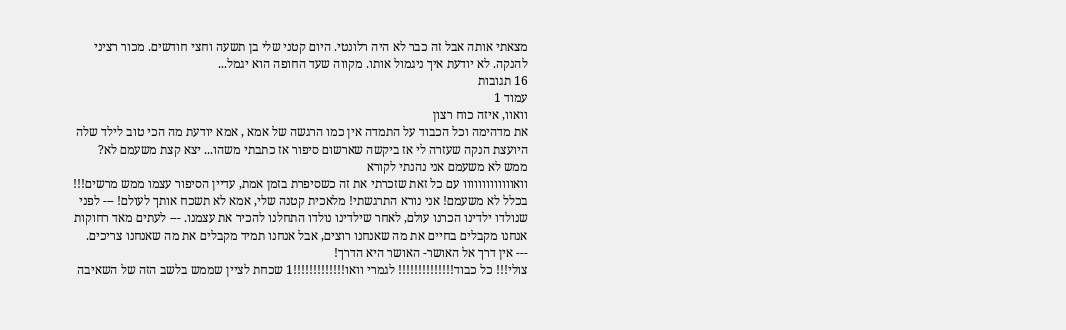מצאתי אותה אבל זה כבר לא היה רלונטי. היום קטני שלי בן תשעה וחצי חודשים. מכור רציני להנקה. לא יודעת איך ניגמול אותו. מקווה שעד החופה הוא יגמל...
16 תגובות
עמוד 1
וואוו, איזה כוח רצון
את מדהימה וכל הכבוד על התמדה אין כמו הרגשה של אמא , אמא יודעת מה הכי טוב לילד שלה
היועצת הנקה שעזרה לי אז ביקשה שארשום סיפור אז כתבתי משהו... יצא קצת משעמם לא?
ממש לא משעמם אני נהנתי לקורא
וואווווווווווווו עם כל זאת שזכרתי את זה כשסיפרת בזמן אמת, עדיין הסיפור עצמו ממש מרשים!!!
בכלל לא משעמם! אני נורא התרגשתי! מלאכית קטנה שלי, אמא לא תשכח אותך לעולם! --- לפני שנולדו ילדינו הכרנו עולם, לאחר שילדינו נולדו התחלנו להכיר את עצמנו. --- לעתים מאד רחוקות אנחנו מקבלים בחיים את מה שאנחנו רוצים, אבל אנחנו תמיד מקבלים את מה שאנחנו צריכים.
--- אין דרך אל האושר- האושר היא הדרך!
צולי!!! כל כבוד!!!!!!!!!!!!!! לגמרי וואו!!!!!!!!!!!!!1 שכחת לציין שממש בלשב הזה של השאיבה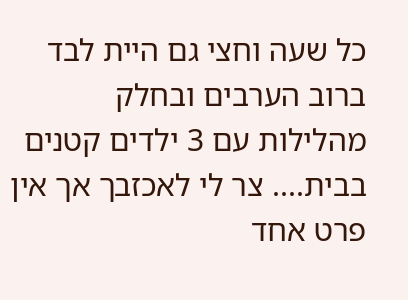כל שעה וחצי גם היית לבד ברוב הערבים ובחלק מהלילות עם 3 ילדים קטנים בבית.... צר לי לאכזבך אך אין פרט אחד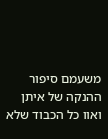משעמם סיפור ההנקה של איתן
ואוו כל הכבוד שלא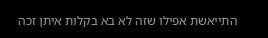התייאשת אפילו שזה לא בא בקלות איתן זכה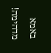באמא מדהימה!